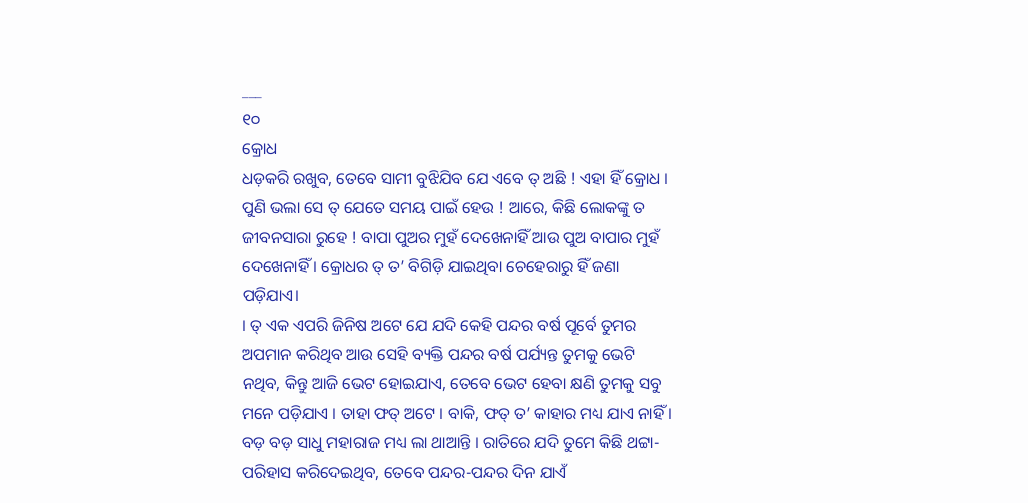___
୧୦
କ୍ରୋଧ
ଧଡ଼କରି ରଖୁବ, ତେବେ ସାମୀ ବୁଝିଯିବ ଯେ ଏବେ ତ୍ ଅଛି ! ଏହା ହିଁ କ୍ରୋଧ । ପୁଣି ଭଲା ସେ ତ୍ ଯେତେ ସମୟ ପାଇଁ ହେଉ ! ଆରେ, କିଛି ଲୋକଙ୍କୁ ତ ଜୀବନସାରା ରୁହେ ! ବାପା ପୁଅର ମୁହଁ ଦେଖେନାହିଁ ଆଉ ପୁଅ ବାପାର ମୁହଁ ଦେଖେନାହିଁ । କ୍ରୋଧର ତ୍ ତ’ ବିଗିଡ଼ି ଯାଇଥିବା ଚେହେରାରୁ ହିଁ ଜଣା ପଡ଼ିଯାଏ।
। ତ୍ ଏକ ଏପରି ଜିନିଷ ଅଟେ ଯେ ଯଦି କେହି ପନ୍ଦର ବର୍ଷ ପୂର୍ବେ ତୁମର ଅପମାନ କରିଥିବ ଆଉ ସେହି ବ୍ୟକ୍ତି ପନ୍ଦର ବର୍ଷ ପର୍ଯ୍ୟନ୍ତ ତୁମକୁ ଭେଟି ନଥିବ, କିନ୍ତୁ ଆଜି ଭେଟ ହୋଇଯାଏ, ତେବେ ଭେଟ ହେବା କ୍ଷଣି ତୁମକୁ ସବୁ ମନେ ପଡ଼ିଯାଏ । ତାହା ଫତ୍ ଅଟେ । ବାକି, ଫତ୍ ତ’ କାହାର ମଧ୍ୟ ଯାଏ ନାହିଁ । ବଡ଼ ବଡ଼ ସାଧୁ ମହାରାଜ ମଧ୍ୟ ଲା ଥାଆନ୍ତି । ରାତିରେ ଯଦି ତୁମେ କିଛି ଥଟ୍ଟା-ପରିହାସ କରିଦେଇଥିବ, ତେବେ ପନ୍ଦର-ପନ୍ଦର ଦିନ ଯାଏଁ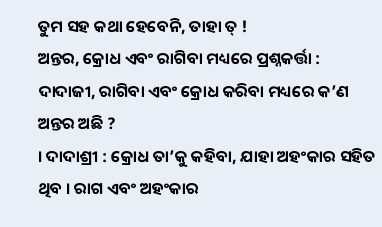ତୁମ ସହ କଥା ହେବେନି, ତାହା ତ୍ !
ଅନ୍ତର, କ୍ରୋଧ ଏବଂ ରାଗିବା ମଧ୍ୟରେ ପ୍ରଶ୍ନକର୍ତ୍ତା : ଦାଦାଜୀ, ରାଗିବା ଏବଂ କ୍ରୋଧ କରିବା ମଧ୍ୟରେ କ’ଣ ଅନ୍ତର ଅଛି ?
। ଦାଦାଶ୍ରୀ : କ୍ରୋଧ ତା’କୁ କହିବା, ଯାହା ଅହଂକାର ସହିତ ଥିବ । ରାଗ ଏବଂ ଅହଂକାର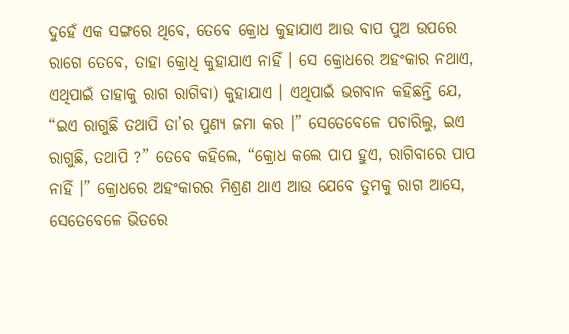ଦୁହେଁ ଏକ ସଙ୍ଗରେ ଥିବେ, ତେବେ କ୍ରୋଧ କୁହାଯାଏ ଆଉ ବାପ ପୁଅ ଉପରେ ରାଗେ ତେବେ, ତାହା କ୍ରୋଧି କୁହାଯାଏ ନାହିଁ । ସେ କ୍ରୋଧରେ ଅହଂକାର ନଥାଏ, ଏଥିପାଇଁ ତାହାକୁ ରାଗ ରାଗିବା) କୁହାଯାଏ । ଏଥିପାଇଁ ଭଗବାନ କହିଛନ୍ତି ଯେ, “ଇଏ ରାଗୁଛି ତଥାପି ତା’ର ପୁଣ୍ୟ ଜମା କର ।” ସେତେବେଳେ ପଚାରିଲୁ, ଇଏ ରାଗୁଛି, ତଥାପି ?” ତେବେ କହିଲେ, “କ୍ରୋଧ କଲେ ପାପ ହୁଏ, ରାଗିବାରେ ପାପ ନାହିଁ ।” କ୍ରୋଧରେ ଅହଂକାରର ମିଶ୍ରଣ ଥାଏ ଆଉ ଯେବେ ତୁମକୁ ରାଗ ଆସେ, ସେତେବେଳେ ଭିତରେ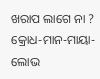ଖରାପ ଲାଗେ ନା ?
କ୍ରୋଧ-ମାନ-ମାୟା-ଲୋଭ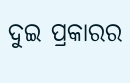ଦୁଇ ପ୍ରକାରର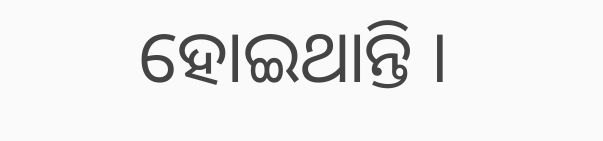ହୋଇଥାନ୍ତି ।